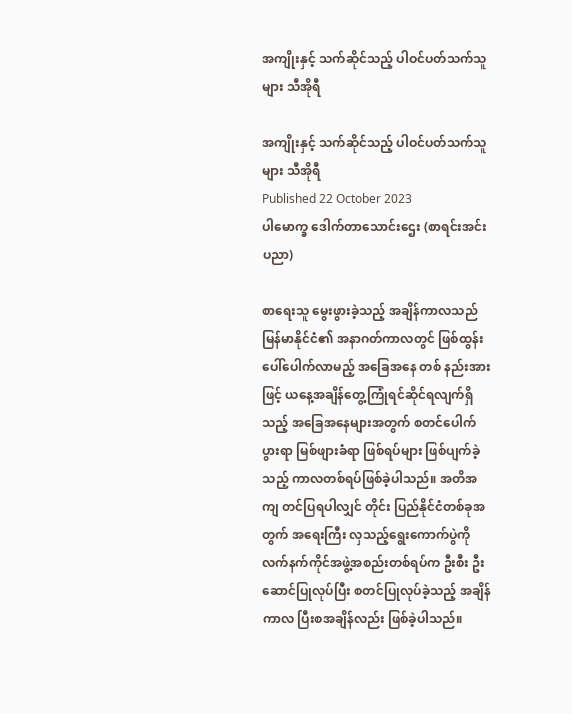အကျိုးနှင့် သက်ဆိုင်သည့် ပါဝင်ပတ်သက်သူများ သီအိုရီ

အကျိုးနှင့် သက်ဆိုင်သည့် ပါဝင်ပတ်သက်သူများ သီအိုရီ
Published 22 October 2023
ပါမောက္ခ ဒေါက်တာသောင်းဌေး (စာရင်းအင်းပညာ)

စာရေးသူ မွေးဖွားခဲ့သည့် အချိန်ကာလသည် မြန်မာနိုင်ငံ၏ အနာဂတ်ကာလတွင် ဖြစ်ထွန်းပေါ်ပေါက်လာမည့် အခြေအနေ တစ် နည်းအားဖြင့် ယနေ့အချိန်တွေ့ကြုံရင်ဆိုင်ရလျက်ရှိသည့် အခြေအနေများအတွက် စတင်ပေါက်ပွားရာ မြစ်ဖျားခံရာ ဖြစ်ရပ်များ ဖြစ်ပျက်ခဲ့သည့် ကာလတစ်ရပ်ဖြစ်ခဲ့ပါသည်။ အတိအကျ တင်ပြရပါလျှင် တိုင်း ပြည်နိုင်ငံတစ်ခုအတွက် အရေးကြီး လှသည့်ရွေးကောက်ပွဲကို လက်နက်ကိုင်အဖွဲ့အစည်းတစ်ရပ်က ဦးစီး ဦးဆောင်ပြုလုပ်ပြီး စတင်ပြုလုပ်ခဲ့သည့် အချိန်ကာလ ပြီးစအချိန်လည်း ဖြစ်ခဲ့ပါသည်။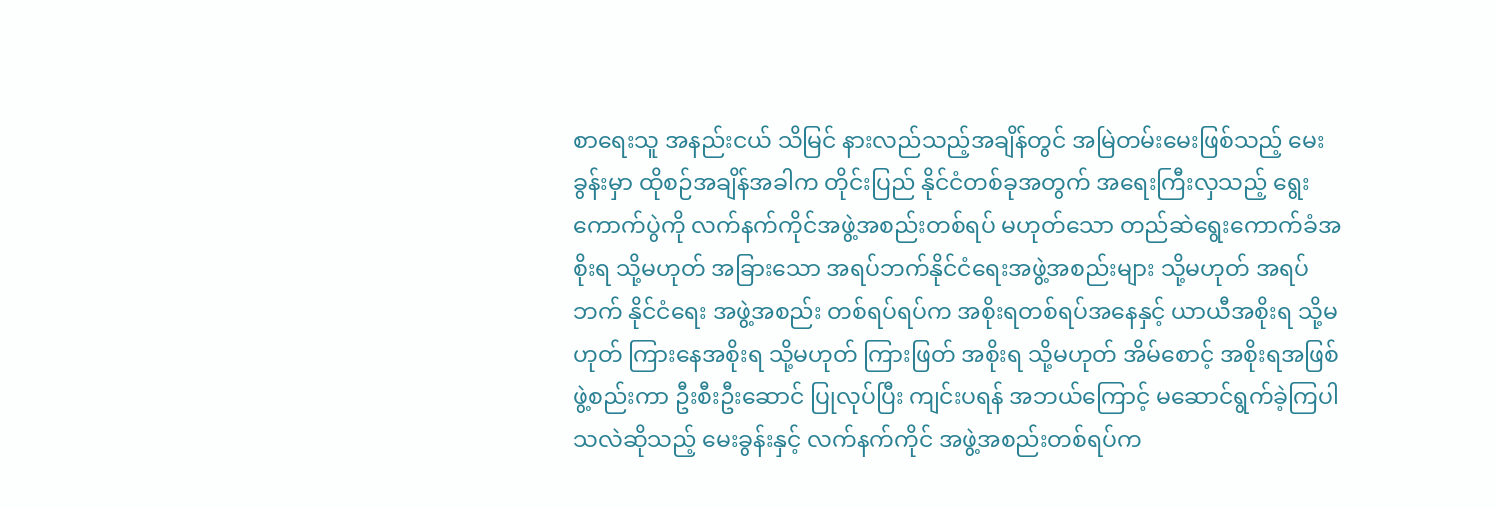စာရေးသူ အနည်းငယ် သိမြင် နားလည်သည့်အချိန်တွင် အမြဲတမ်းမေးဖြစ်သည့် မေးခွန်းမှာ ထိုစဉ်အချိန်အခါက တိုင်းပြည် နိုင်ငံတစ်ခုအတွက် အရေးကြီးလှသည့် ရွေးကောက်ပွဲကို လက်နက်ကိုင်အဖွဲ့အစည်းတစ်ရပ် မဟုတ်သော တည်ဆဲရွေးကောက်ခံအစိုးရ သို့မဟုတ် အခြားသော အရပ်ဘက်နိုင်ငံရေးအဖွဲ့အစည်းများ သို့မဟုတ် အရပ်ဘက် နိုင်ငံရေး အဖွဲ့အစည်း တစ်ရပ်ရပ်က အစိုးရတစ်ရပ်အနေနှင့် ယာယီအစိုးရ သို့မဟုတ် ကြားနေအစိုးရ သို့မဟုတ် ကြားဖြတ် အစိုးရ သို့မဟုတ် အိမ်စောင့် အစိုးရအဖြစ် ဖွဲ့စည်းကာ ဦးစီးဦးဆောင် ပြုလုပ်ပြီး ကျင်းပရန် အဘယ်ကြောင့် မဆောင်ရွက်ခဲ့ကြပါသလဲဆိုသည့် မေးခွန်းနှင့် လက်နက်ကိုင် အဖွဲ့အစည်းတစ်ရပ်က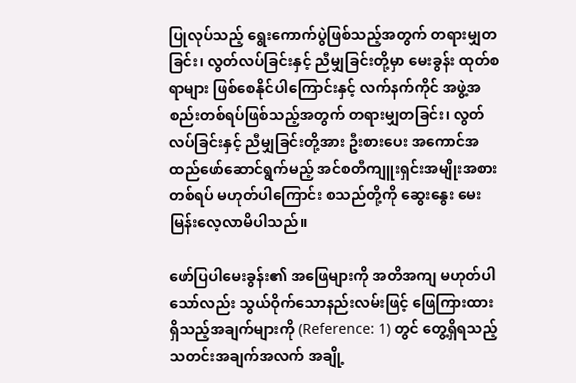ပြုလုပ်သည့် ရွေးကောက်ပွဲဖြစ်သည့်အတွက် တရားမျှတခြင်း၊ လွတ်လပ်ခြင်းနှင့် ညီမျှခြင်းတို့မှာ မေးခွန်း ထုတ်စရာများ ဖြစ်စေနိုင်ပါကြောင်းနှင့် လက်နက်ကိုင် အဖွဲ့အစည်းတစ်ရပ်ဖြစ်သည့်အတွက် တရားမျှတခြင်း၊ လွတ်လပ်ခြင်းနှင့် ညီမျှခြင်းတို့အား ဦးစားပေး အကောင်အထည်ဖော်ဆောင်ရွက်မည့် အင်စတီကျူးရှင်းအမျိုးအစားတစ်ရပ် မဟုတ်ပါကြောင်း စသည်တို့ကို ဆွေးနွေး မေးမြန်းလေ့လာမိပါသည်။

ဖော်ပြပါမေးခွန်း၏ အဖြေများကို အတိအကျ မဟုတ်ပါသော်လည်း သွယ်ဝိုက်သောနည်းလမ်းဖြင့် ဖြေကြားထားရှိသည့်အချက်များကို (Reference: 1) တွင် တွေ့ရှိရသည့် သတင်းအချက်အလက် အချို့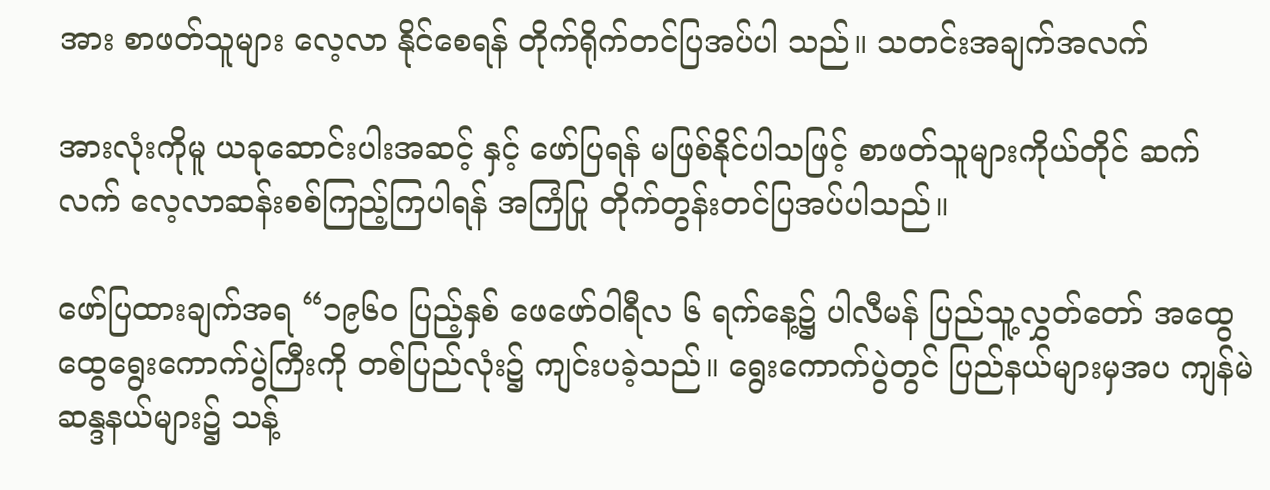အား စာဖတ်သူများ လေ့လာ နိုင်စေရန် တိုက်ရိုက်တင်ပြအပ်ပါ သည်။ သတင်းအချက်အလက်

အားလုံးကိုမူ ယခုဆောင်းပါးအဆင့် နှင့် ဖော်ပြရန် မဖြစ်နိုင်ပါသဖြင့် စာဖတ်သူများကိုယ်တိုင် ဆက်လက် လေ့လာဆန်းစစ်ကြည့်ကြပါရန် အကြံပြု တိုက်တွန်းတင်ပြအပ်ပါသည်။

ဖော်ပြထားချက်အရ “၁၉၆၀ ပြည့်နှစ် ဖေဖော်ဝါရီလ ၆ ရက်နေ့၌ ပါလီမန် ပြည်သူ့လွှတ်တော် အထွေထွေရွေးကောက်ပွဲကြီးကို တစ်ပြည်လုံး၌ ကျင်းပခဲ့သည်။ ရွေးကောက်ပွဲတွင် ပြည်နယ်များမှအပ ကျန်မဲ ဆန္ဒနယ်များ၌ သန့်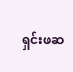ရှင်းဖဆ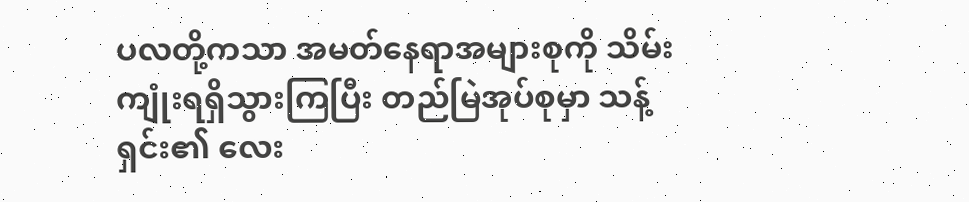ပလတို့ကသာ အမတ်နေရာအများစုကို သိမ်းကျုံးရရှိသွားကြပြီး တည်မြဲအုပ်စုမှာ သန့်ရှင်း၏ လေး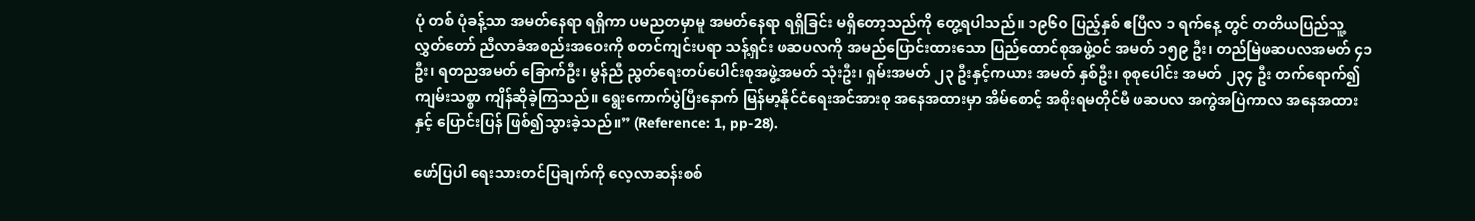ပုံ တစ် ပုံခန့်သာ အမတ်နေရာ ရရှိကာ ပမညတမှာမူ အမတ်နေရာ ရရှိခြင်း မရှိတော့သည်ကို တွေ့ရပါသည်။ ၁၉၆၀ ပြည့်နှစ် ဧပြီလ ၁ ရက်နေ့ တွင် တတိယပြည်သူ့လွှတ်တော် ညီလာခံအစည်းအဝေးကို စတင်ကျင်းပရာ သန့်ရှင်း ဖဆပလကို အမည်ပြောင်းထားသော ပြည်ထောင်စုအဖွဲ့ဝင် အမတ် ၁၅၉ ဦး၊ တည်မြဲဖဆပလအမတ် ၄၁ ဦး၊ ရတညအမတ် ခြောက်ဦး၊ မွန်ညီ ညွတ်ရေးတပ်ပေါင်းစုအဖွဲ့အမတ် သုံးဦး၊ ရှမ်းအမတ် ၂၃ ဦးနှင့်ကယား အမတ် နှစ်ဦး၊ စုစုပေါင်း အမတ် ၂၃၄ ဦး တက်ရောက်၍ ကျမ်းသစ္စာ ကျိန်ဆိုခဲ့ကြသည်။ ရွေးကောက်ပွဲပြီးနောက် မြန်မာ့နိုင်ငံရေးအင်အားစု အနေအထားမှာ အိမ်စောင့် အစိုးရမတိုင်မီ ဖဆပလ အကွဲအပြဲကာလ အနေအထားနှင့် ပြောင်းပြန် ဖြစ်၍သွားခဲ့သည်။” (Reference: 1, pp-28).

ဖော်ပြပါ ရေးသားတင်ပြချက်ကို လေ့လာဆန်းစစ်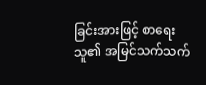ခြင်းအားဖြင့် စာရေးသူ၏ အမြင်သက်သက်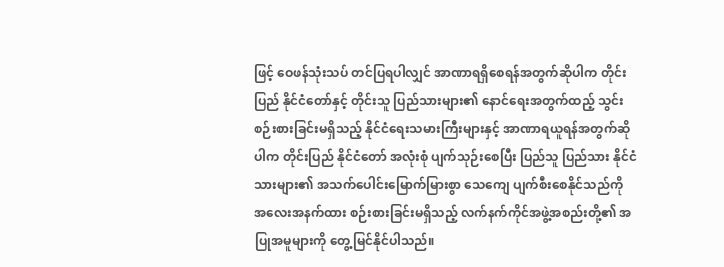ဖြင့် ဝေဖန်သုံးသပ် တင်ပြရပါလျှင် အာဏာရရှိစေရန်အတွက်ဆိုပါက တိုင်းပြည် နိုင်ငံတော်နှင့် တိုင်းသူ ပြည်သားများ၏ နောင်ရေးအတွက်ထည့် သွင်းစဉ်းစားခြင်းမရှိသည့် နိုင်ငံရေးသမားကြီးများနှင့် အာဏာရယူရန်အတွက်ဆိုပါက တိုင်းပြည် နိုင်ငံတော် အလုံးစုံ ပျက်သုဉ်းစေပြီး ပြည်သူ ပြည်သား နိုင်ငံသားများ၏ အသက်ပေါင်းမြောက်မြားစွာ သေကျေ ပျက်စီးစေနိုင်သည်ကို အလေးအနက်ထား စဉ်းစားခြင်းမရှိသည့် လက်နက်ကိုင်အဖွဲ့အစည်းတို့၏ အပြုအမူများကို တွေ့မြင်နိုင်ပါသည်။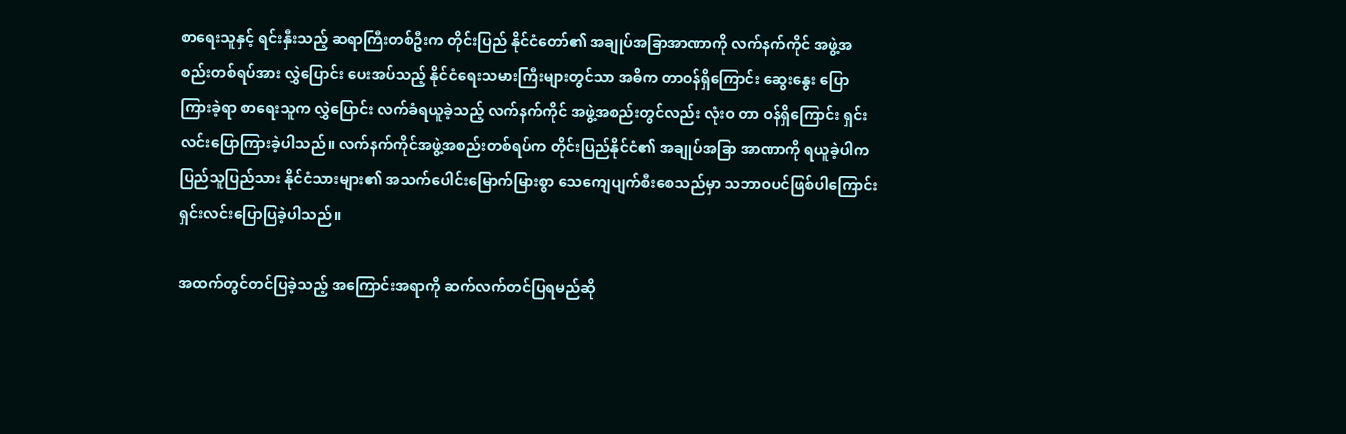စာရေးသူနှင့် ရင်းနှီးသည့် ဆရာကြီးတစ်ဦးက တိုင်းပြည် နိုင်ငံတော်၏ အချုပ်အခြာအာဏာကို လက်နက်ကိုင် အဖွဲ့အစည်းတစ်ရပ်အား လွှဲပြောင်း ပေးအပ်သည့် နိုင်ငံရေးသမားကြီးများတွင်သာ အဓိက တာဝန်ရှိကြောင်း ဆွေးနွေး ပြောကြားခဲ့ရာ စာရေးသူက လွှဲပြောင်း လက်ခံရယူခဲ့သည့် လက်နက်ကိုင် အဖွဲ့အစည်းတွင်လည်း လုံးဝ တာ ဝန်ရှိကြောင်း ရှင်းလင်းပြောကြားခဲ့ပါသည်။ လက်နက်ကိုင်အဖွဲ့အစည်းတစ်ရပ်က တိုင်းပြည်နိုင်ငံ၏ အချုပ်အခြာ အာဏာကို ရယူခဲ့ပါက ပြည်သူပြည်သား နိုင်ငံသားများ၏ အသက်ပေါင်းမြောက်မြားစွာ သေကျေပျက်စီးစေသည်မှာ သဘာဝပင်ဖြစ်ပါကြောင်း ရှင်းလင်းပြောပြခဲ့ပါသည်။

အထက်တွင်တင်ပြခဲ့သည့် အကြောင်းအရာကို ဆက်လက်တင်ပြရမည်ဆို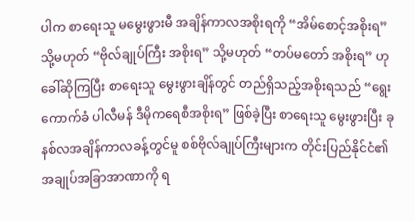ပါက စာရေးသူ မမွေးဖွားမီ အချိန်ကာလအစိုးရကို “အိမ်စောင့်အစိုးရ” သို့မဟုတ် “ဗိုလ်ချုပ်ကြီး အစိုးရ” သို့မဟုတ် “တပ်မတော် အစိုးရ” ဟု ခေါ်ဆိုကြပြီး စာရေးသူ မွေးဖွားချိန်တွင် တည်ရှိသည့်အစိုးရသည် “ရွေးကောက်ခံ ပါလီမန် ဒီမိုကရေစီအစိုးရ” ဖြစ်ခဲ့ပြီး စာရေးသူ မွေးဖွားပြီး ခုနစ်လအချိန်ကာလခန့်တွင်မူ စစ်ဗိုလ်ချုပ်ကြီးများက တိုင်းပြည်နိုင်ငံ၏ အချုပ်အခြာအာဏာကို ရ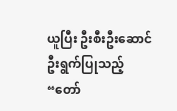ယူပြီး ဦးစီးဦးဆောင်ဦးရွက်ပြုသည့် “တော်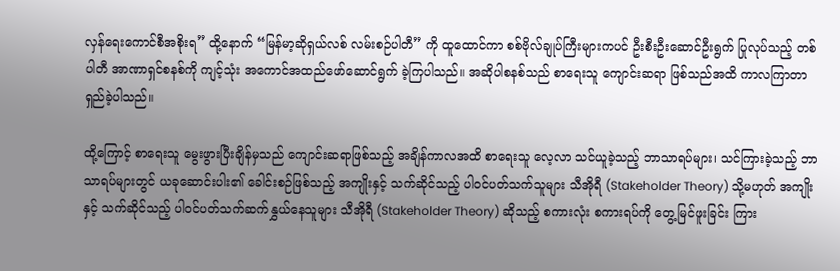လှန်ရေးကောင်စီအစိုးရ” ထို့နောက် “မြန်မာ့ဆိုရှယ်လစ် လမ်းစဉ်ပါတီ” ကို ထူထောင်ကာ စစ်ဗိုလ်ချုပ်ကြီးများကပင် ဦးစီးဦးဆောင်ဦးရွက် ပြုလုပ်သည့် တစ်ပါတီ အာဏာရှင်စနစ်ကို ကျင့်သုံး အကောင်အထည်ဖော်ဆောင်ရွက် ခဲ့ကြပါသည်။ အဆိုပါစနစ်သည် စာရေးသူ ကျောင်းဆရာ ဖြစ်သည်အထိ ကာလကြာတာရှည်ခဲ့ပါသည်။

ထို့ကြောင့် စာရေးသူ မွေးဖွားပြီးချိန်မှသည် ကျောင်းဆရာဖြစ်သည့် အချိန်ကာလအထိ စာရေးသူ လေ့လာ သင်ယူခဲ့သည့် ဘာသာရပ်များ၊ သင်ကြားခဲ့သည့် ဘာသာရပ်များတွင် ယခုဆောင်းပါး၏ ခေါင်းစဉ်ဖြစ်သည့် အကျိုးနှင့် သက်ဆိုင်သည့် ပါဝင်ပတ်သက်သူများ သီအိုရီ (Stakeholder Theory) သို့မဟုတ် အကျိုးနှင့် သက်ဆိုင်သည့် ပါဝင်ပတ်သက်ဆက်နွှယ်နေသူများ သီအိုရီ (Stakeholder Theory) ဆိုသည့် စကားလုံး စကားရပ်ကို တွေ့မြင်ဖူးခြင်း ကြား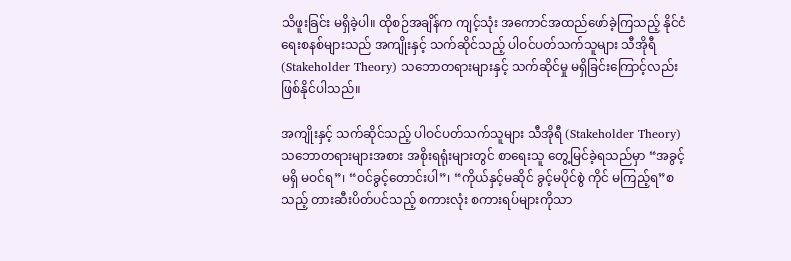သိဖူးခြင်း မရှိခဲ့ပါ။ ထိုစဉ်အချိန်က ကျင့်သုံး အကောင်အထည်ဖော်ခဲ့ကြသည့် နိုင်ငံရေးစနစ်များသည် အကျိုးနှင့် သက်ဆိုင်သည့် ပါဝင်ပတ်သက်သူများ သီအိုရီ (Stakeholder Theory) သဘောတရားများနှင့် သက်ဆိုင်မှု မရှိခြင်းကြောင့်လည်း ဖြစ်နိုင်ပါသည်။

အကျိုးနှင့် သက်ဆိုင်သည့် ပါဝင်ပတ်သက်သူများ သီအိုရီ (Stakeholder Theory) သဘောတရားများအစား အစိုးရရုံးများတွင် စာရေးသူ တွေ့မြင်ခဲ့ရသည်မှာ “အခွင့်မရှိ မဝင်ရ”၊ “ဝင်ခွင့်တောင်းပါ”၊ “ကိုယ်နှင့်မဆိုင် ခွင့်မပိုင်စွဲ ကိုင် မကြည့်ရ”စသည့် တားဆီးပိတ်ပင်သည့် စကားလုံး စကားရပ်များကိုသာ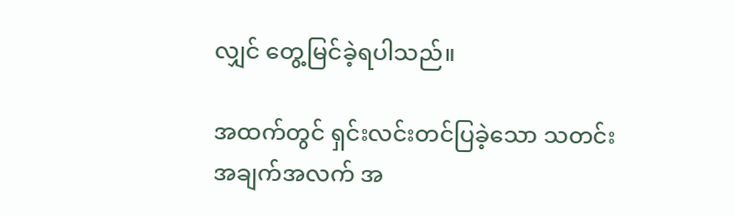လျှင် တွေ့မြင်ခဲ့ရပါသည်။

အထက်တွင် ရှင်းလင်းတင်ပြခဲ့သော သတင်းအချက်အလက် အ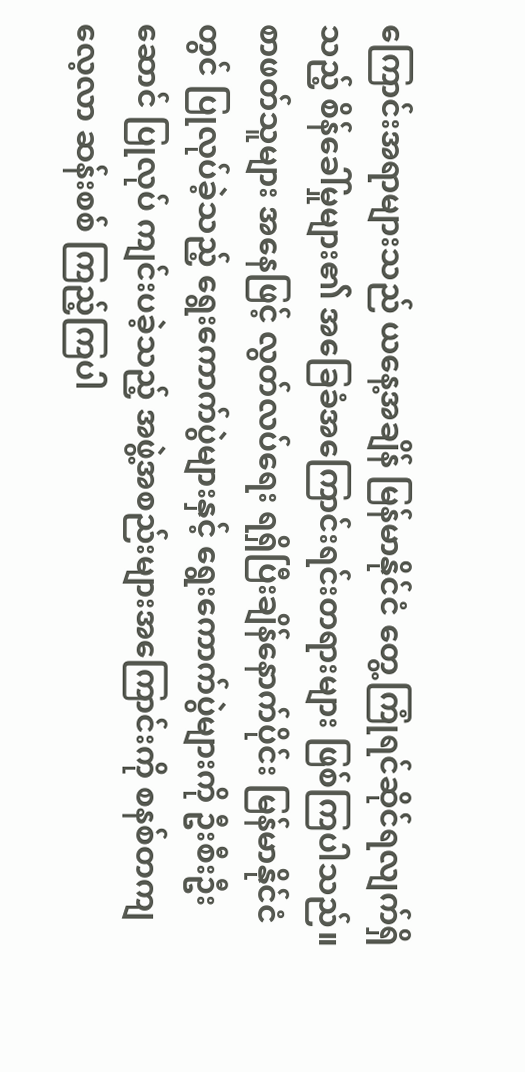ကြောင်းအရာများသည် ယနေ့အချိန် မြန်မာနိုင်ငံ တွေ့ကြုံရင်ဆိုင်ရလျက်ရှိသည့် စိန်ခေါ်မှုများ၏ အခြေခံအကြောင်းရင်းတရားများ ဖြစ်ကြပါသည်။ စာဖတ်သူများ အနေဖြင့် လွတ်လပ်ရေး ရရှိပြီးချိန်နောက်ပိုင်း မြန်မာနိုင်ငံတွင် ပြုလုပ်ခဲ့သည့် ရွေးကောက်ပွဲများနှင့် ရွေးကောက်ပွဲများကို ဦးစီးဦးဆောင် ပြုလုပ် ကျင်းပခဲ့သည့် အဖွဲ့အစည်းများအကြောင်းကို စနစ်တကျ လေ့လာ ဆန်းစစ် ကြည့်ကြပါ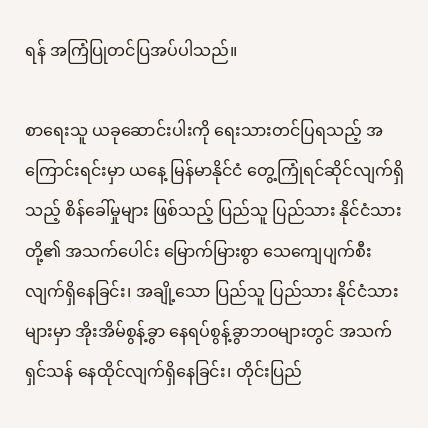ရန် အကြံပြုတင်ပြအပ်ပါသည်။

စာရေးသူ ယခုဆောင်းပါးကို ရေးသားတင်ပြရသည့် အကြောင်းရင်းမှာ ယနေ့ မြန်မာနိုင်ငံ တွေ့ကြုံရင်ဆိုင်လျက်ရှိသည့် စိန်ခေါ်မှုများ ဖြစ်သည့် ပြည်သူ ပြည်သား နိုင်ငံသားတို့၏ အသက်ပေါင်း မြောက်မြားစွာ သေကျေပျက်စီးလျက်ရှိနေခြင်း၊ အချို့သော ပြည်သူ ပြည်သား နိုင်ငံသားများမှာ အိုးအိမ်စွန့်ခွာ နေရပ်စွန့်ခွာဘဝများတွင် အသက်ရှင်သန် နေထိုင်လျက်ရှိနေခြင်း၊ တိုင်းပြည်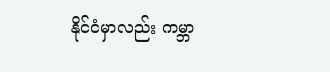နိုင်ငံမှာလည်း ကမ္ဘာ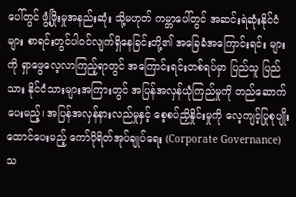ပေါ်တွင် ဖွံ့ဖြိုးမှုအနည်းဆုံး သို့မဟုတ် ကမ္ဘာပေါ်တွင် အဆင်းရဲဆုံးနိုင်ငံများ စာရင်းတွင်ပါဝင်လျက်ရှိနေခြင်းတို့၏ အခြေခံအကြောင်းရင်း များကို ရှာဖွေလေ့လာကြည့်ရာတွင် အကြောင်းရင်းတစ်ရပ်မှာ ပြည်သူ ပြည်သား နိုင်ငံသားများအကြားတွင် အပြန်အလှန်ယုံကြည်မှုကို တည်ဆောက်ပေးမည့်၊ အပြန်အလှန်နားလည်မှုနှင့် စေ့စပ်ညှိနှိုင်းမှုကို လေ့ကျင့်ပြုစုပျိုးထောင်ပေးမည့် ကော်ပိုရိတ်အုပ်ချုပ်ရေး (Corporate Governance) သ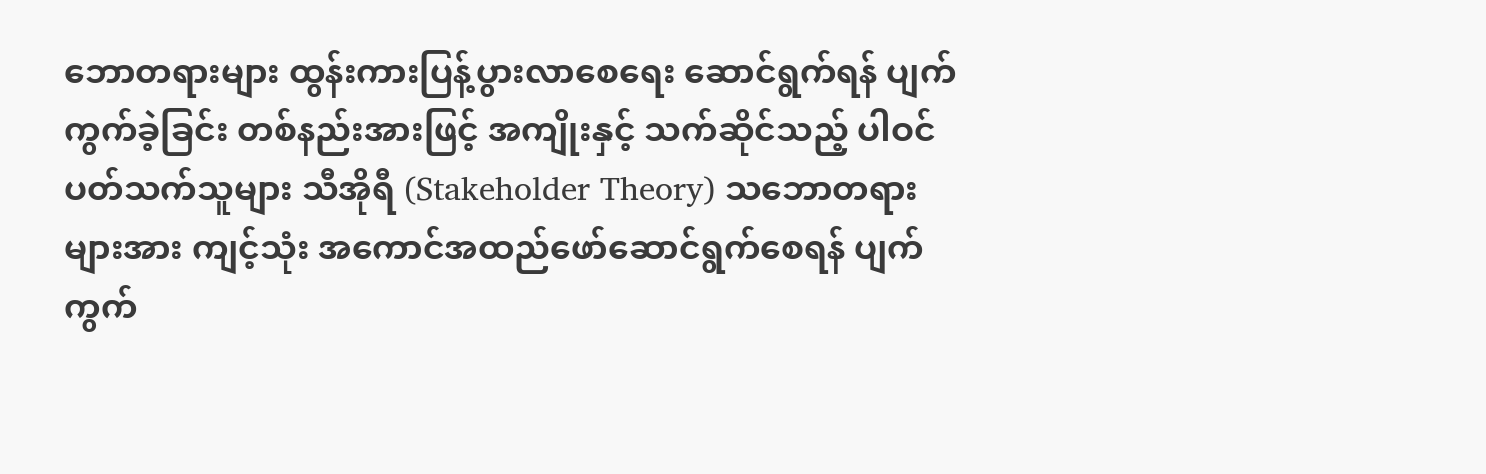ဘောတရားများ ထွန်းကားပြန့်ပွားလာစေရေး ဆောင်ရွက်ရန် ပျက်ကွက်ခဲ့ခြင်း တစ်နည်းအားဖြင့် အကျိုးနှင့် သက်ဆိုင်သည့် ပါဝင်ပတ်သက်သူများ သီအိုရီ (Stakeholder Theory) သဘောတရားများအား ကျင့်သုံး အကောင်အထည်ဖော်ဆောင်ရွက်စေရန် ပျက်ကွက်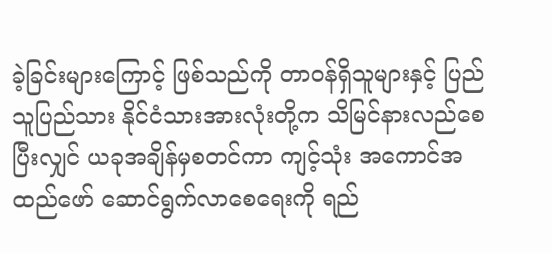ခဲ့ခြင်းများကြောင့် ဖြစ်သည်ကို တာဝန်ရှိသူများနှင့် ပြည်သူပြည်သား နိုင်ငံသားအားလုံးတို့က သိမြင်နားလည်စေပြီးလျှင် ယခုအချိန်မှစတင်ကာ ကျင့်သုံး အကောင်အထည်ဖော် ဆောင်ရွက်လာစေရေးကို ရည်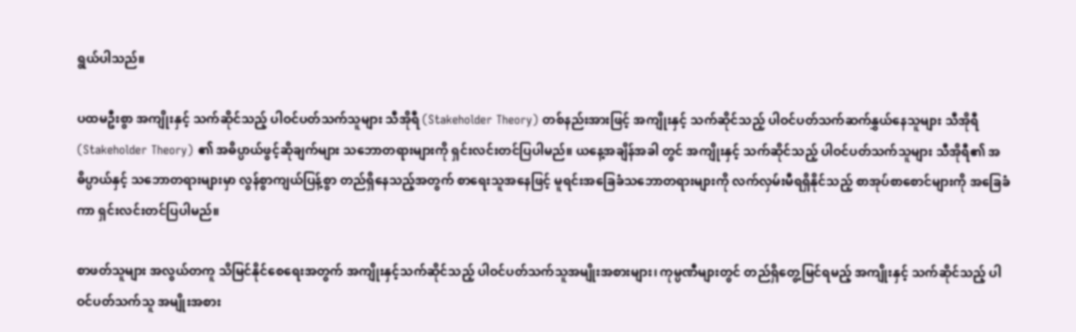ရွယ်ပါသည်။

ပထမဦးစွာ အကျိုးနှင့် သက်ဆိုင်သည့် ပါဝင်ပတ်သက်သူများ သီအိုရီ (Stakeholder Theory) တစ်နည်းအားဖြင့် အကျိုးနှင့် သက်ဆိုင်သည့် ပါဝင်ပတ်သက်ဆက်နွှယ်နေသူများ သီအိုရီ (Stakeholder Theory) ၏ အဓိပ္ပာယ်ဖွင့်ဆိုချက်များ သဘောတရားများကို ရှင်းလင်းတင်ပြပါမည်။ ယနေ့အချိန်အခါ တွင် အကျိုးနှင့် သက်ဆိုင်သည့် ပါဝင်ပတ်သက်သူများ သီအိုရီ၏ အဓိပ္ပာယ်နှင့် သဘောတရားများမှာ လွန်စွာကျယ်ပြန့်စွာ တည်ရှိနေသည့်အတွက် စာရေးသူအနေဖြင့် မူရင်းအခြေခံသဘောတရားများကို လက်လှမ်းမီရရှိနိုင်သည့် စာအုပ်စာစောင်များကို အခြေခံကာ ရှင်းလင်းတင်ပြပါမည်။

စာဖတ်သူများ အလွယ်တကူ သိမြင်နိုင်စေရေးအတွက် အကျိုးနှင့်သက်ဆိုင်သည့် ပါဝင်ပတ်သက်သူအမျိုးအစားများ၊ ကုမ္ပဏီများတွင် တည်ရှိတွေ့မြင်ရမည့် အကျိုးနှင့် သက်ဆိုင်သည့် ပါဝင်ပတ်သက်သူ အမျိုးအစား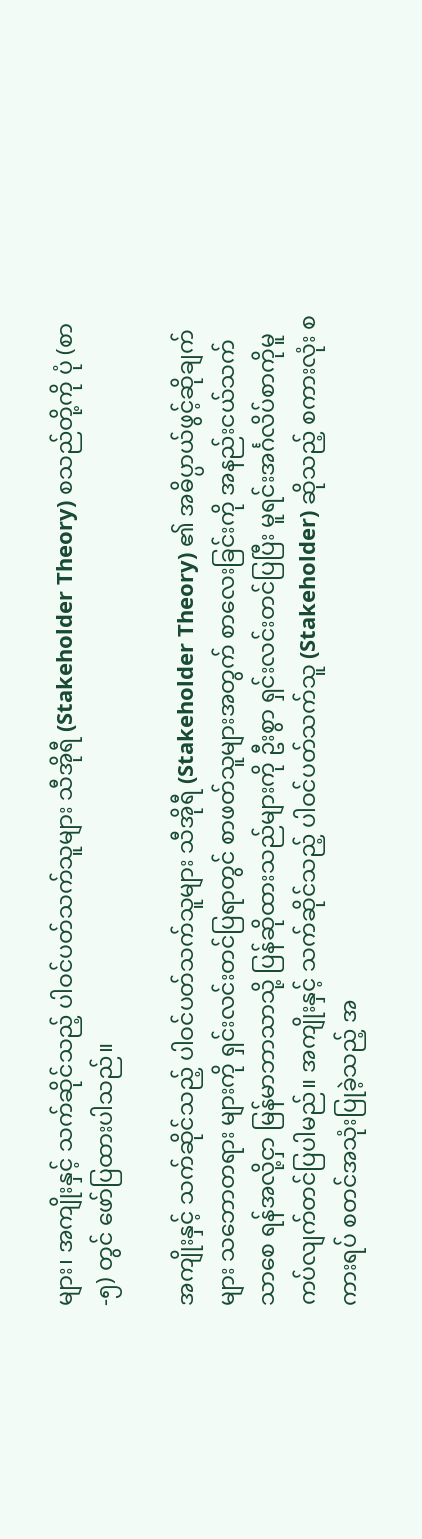များ၊ အကျိုးနှင့် သက်ဆိုင်သည့် ပါဝင်ပတ်သက်သူများ သီအိုရီ (Stakeholder Theory) စသည်တို့ကို ပုံ (စာ -၅) တွင် ဖော်ပြထားပါသည်။

အကျိုးနှင့် သက်ဆိုင်သည့် ပါဝင်ပတ်သက်သူများ သီအိုရီ (Stakeholder Theory) ၏ အဓိပ္ပာယ်ဖွင့်ဆိုချက်များ သဘောတရား များကို ရှင်းလင်းတင်ပြရာတွင် စာဖတ်သူများအတွက် စာလေးခြင်းကို အနည်းငယ်သက်သာစေ ရန်အလို့ငှာ မြန်မာဘာသာသို့ ပြန်ဆိုထားသည်များကို ဦးစွာ ရှင်းလင်းတင်ပြပြီး မူရင်းအင်္ဂလိပ်စာကိုမူ ကပ်လျက်တင်ပြပါမည်။ အကျိုးနှင့် သက်ဆိုင်သည့် ပါဝင်ပတ်သက်သူ (Stakeholder) ဆိုသည့် စကားလုံး စကားရပ် စတင်အသုံးပြုခဲ့သည့် အ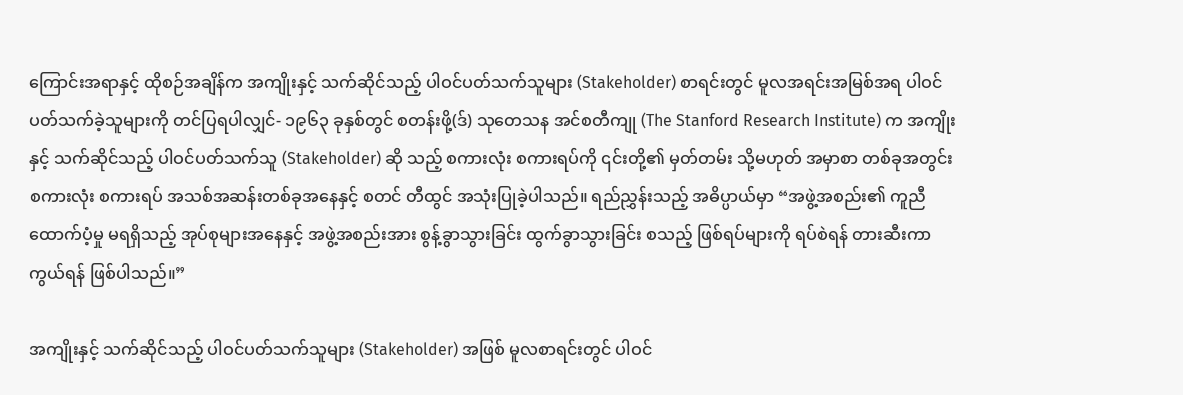ကြောင်းအရာနှင့် ထိုစဉ်အချိန်က အကျိုးနှင့် သက်ဆိုင်သည့် ပါဝင်ပတ်သက်သူများ (Stakeholder) စာရင်းတွင် မူလအရင်းအမြစ်အရ ပါဝင်ပတ်သက်ခဲ့သူများကို တင်ပြရပါလျှင်- ၁၉၆၃ ခုနှစ်တွင် စတန်းဖို့(ဒ်) သုတေသန အင်စတီကျု (The Stanford Research Institute) က အကျိုးနှင့် သက်ဆိုင်သည့် ပါဝင်ပတ်သက်သူ (Stakeholder) ဆို သည့် စကားလုံး စကားရပ်ကို ၎င်းတို့၏ မှတ်တမ်း သို့မဟုတ် အမှာစာ တစ်ခုအတွင်း စကားလုံး စကားရပ် အသစ်အဆန်းတစ်ခုအနေနှင့် စတင် တီထွင် အသုံးပြုခဲ့ပါသည်။ ရည်ညွှန်းသည့် အဓိပ္ပာယ်မှာ “အဖွဲ့အစည်း၏ ကူညီထောက်ပံ့မှု မရရှိသည့် အုပ်စုများအနေနှင့် အဖွဲ့အစည်းအား စွန့်ခွာသွားခြင်း ထွက်ခွာသွားခြင်း စသည့် ဖြစ်ရပ်များကို ရပ်စဲရန် တားဆီးကာကွယ်ရန် ဖြစ်ပါသည်။”

အကျိုးနှင့် သက်ဆိုင်သည့် ပါဝင်ပတ်သက်သူများ (Stakeholder) အဖြစ် မူလစာရင်းတွင် ပါဝင်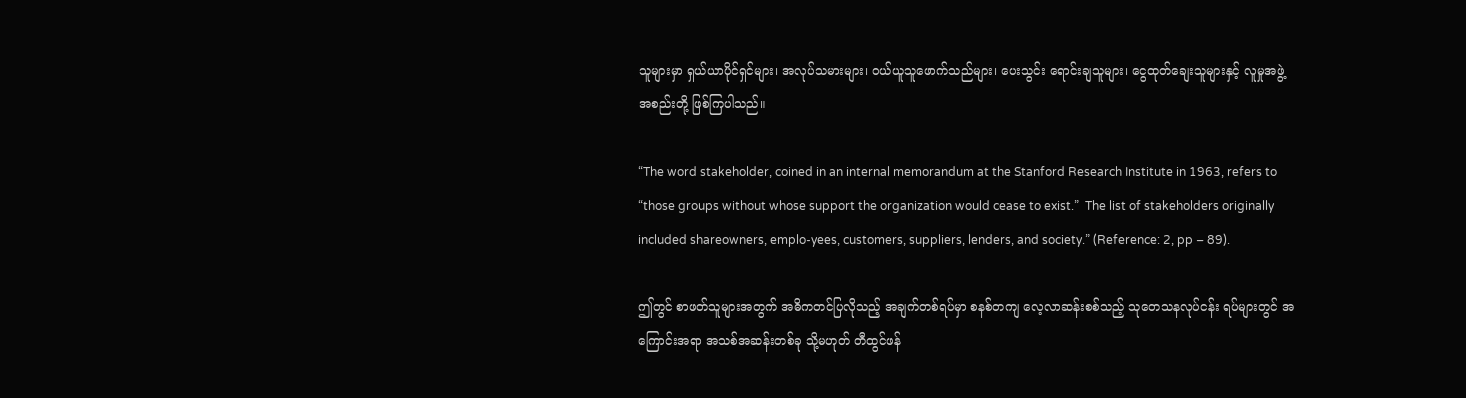သူများမှာ ရှယ်ယာပိုင်ရှင်များ၊ အလုပ်သမားများ၊ ဝယ်ယူသူဖောက်သည်များ၊ ပေးသွင်း ရောင်းချသူများ၊ ငွေထုတ်ချေးသူများနှင့် လူမှုအဖွဲ့အစည်းတို့ ဖြစ်ကြပါသည်။

“The word stakeholder, coined in an internal memorandum at the Stanford Research Institute in 1963, refers to “those groups without whose support the organization would cease to exist.”  The list of stakeholders originally included shareowners, emplo-yees, customers, suppliers, lenders, and society.” (Reference: 2, pp – 89).

ဤတွင် စာဖတ်သူများအတွက် အဓိကတင်ပြလိုသည့် အချက်တစ်ရပ်မှာ စနစ်တကျ လေ့လာဆန်းစစ်သည့် သုတေသနလုပ်ငန်း ရပ်များတွင် အကြောင်းအရာ အသစ်အဆန်းတစ်ခု သို့မဟုတ် တီထွင်ဖန်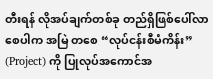တီးရန် လိုအပ်ချက်တစ်ခု တည်ရှိဖြစ်ပေါ်လာစေပါက အမြဲ တစေ “လုပ်ငန်းစီမံကိန်း” (Project) ကို ပြုလုပ်အကောင်အ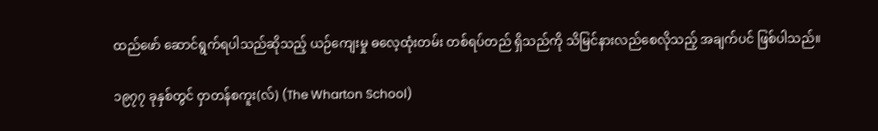ထည်ဖော် ဆောင်ရွက်ရပါသည်ဆိုသည့် ယဉ်ကျေးမှု ဓလေ့ထုံးတမ်း တစ်ရပ်တည် ရှိသည်ကို သိမြင်နားလည်စေလိုသည့် အချက်ပင် ဖြစ်ပါသည်။

၁၉၇၇ ခုနှစ်တွင် ဝှာတန်စကူး(လ်) (The Wharton School)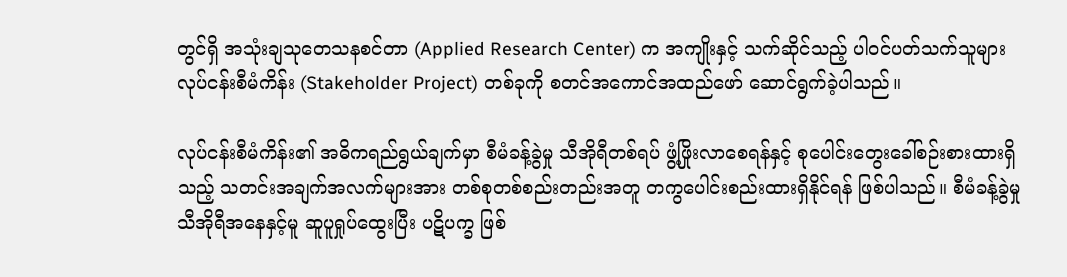တွင်ရှိ အသုံးချသုတေသနစင်တာ (Applied Research Center) က အကျိုးနှင့် သက်ဆိုင်သည့် ပါဝင်ပတ်သက်သူများ လုပ်ငန်းစီမံကိန်း (Stakeholder Project) တစ်ခုကို စတင်အကောင်အထည်ဖော် ဆောင်ရွက်ခဲ့ပါသည်။

လုပ်ငန်းစီမံကိန်း၏ အဓိကရည်ရွယ်ချက်မှာ စီမံခန့်ခွဲမှု သီအိုရီတစ်ရပ် ဖွံ့ဖြိုးလာစေရန်နှင့် စုပေါင်းတွေးခေါ်စဉ်းစားထားရှိသည့် သတင်းအချက်အလက်များအား တစ်စုတစ်စည်းတည်းအတူ တကွပေါင်းစည်းထားရှိနိုင်ရန် ဖြစ်ပါသည်။ စီမံခန့်ခွဲမှုသီအိုရီအနေနှင့်မူ ဆူပူရှုပ်ထွေးပြီး ပဋိပက္ခ ဖြစ်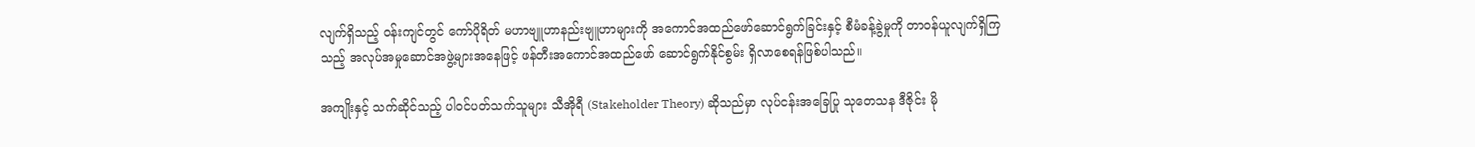လျက်ရှိသည့် ဝန်းကျင်တွင် ကော်ပိုရိတ် မဟာဗျူဟာနည်းဗျူဟာများကို အကောင်အထည်ဖော်ဆောင်ရွက်ခြင်းနှင့် စီမံခန့်ခွဲမှုကို တာဝန်ယူလျက်ရှိကြသည့် အလုပ်အမှုဆောင်အဖွဲ့များအနေဖြင့် ဖန်တီးအကောင်အထည်ဖော် ဆောင်ရွက်နိုင်စွမ်း ရှိလာစေရန်ဖြစ်ပါသည်။

အကျိုးနှင့် သက်ဆိုင်သည့် ပါဝင်ပတ်သက်သူများ သီအိုရီ (Stakeholder Theory) ဆိုသည်မှာ လုပ်ငန်းအခြေပြု သုတေသန ဒီဇိုင်း မို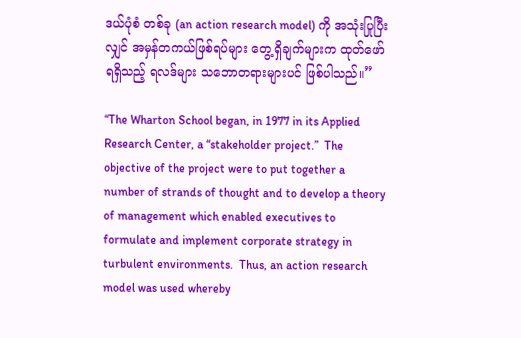ဒယ်ပုံစံ တစ်ခု (an action research model) ကို အသုံးပြုပြီးလျှင် အမှန်တကယ်ဖြစ်ရပ်များ တွေ့ရှိချက်များက ထုတ်ဖော်ရရှိသည့် ရလဒ်များ သဘောတရားများပင် ဖြစ်ပါသည်။”

“The Wharton School began, in 1977 in its Applied Research Center, a “stakeholder project.”  The objective of the project were to put together a number of strands of thought and to develop a theory of management which enabled executives to formulate and implement corporate strategy in turbulent environments.  Thus, an action research model was used whereby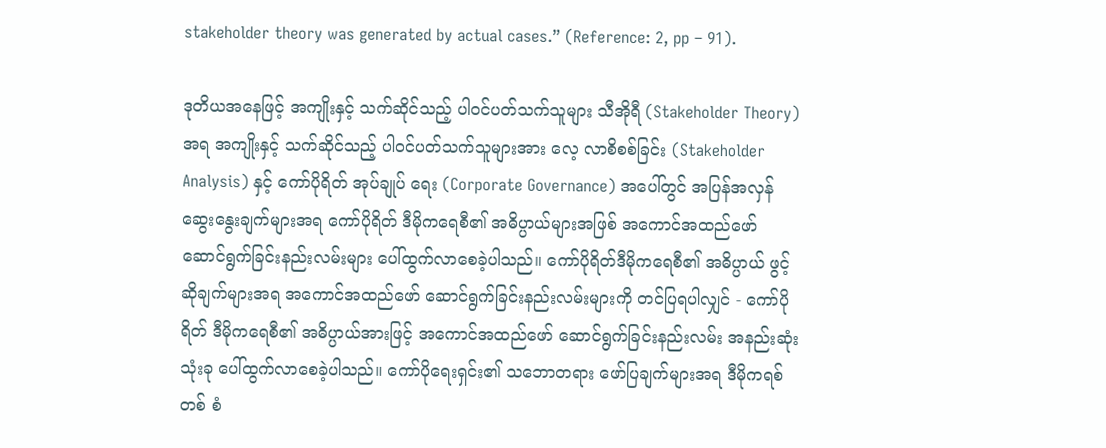stakeholder theory was generated by actual cases.” (Reference: 2, pp – 91).

ဒုတိယအနေဖြင့် အကျိုးနှင့် သက်ဆိုင်သည့် ပါဝင်ပတ်သက်သူများ သီအိုရီ (Stakeholder Theory) အရ အကျိုးနှင့် သက်ဆိုင်သည့် ပါဝင်ပတ်သက်သူများအား လေ့ လာစိစစ်ခြင်း (Stakeholder Analysis) နှင့် ကော်ပိုရိတ် အုပ်ချုပ် ရေး (Corporate Governance) အပေါ်တွင် အပြန်အလှန် ဆွေးနွေးချက်များအရ ကော်ပိုရိတ် ဒီမိုကရေစီ၏ အဓိပ္ပာယ်များအဖြစ် အကောင်အထည်ဖော် ဆောင်ရွက်ခြင်းနည်းလမ်းများ ပေါ်ထွက်လာစေခဲ့ပါသည်။ ကော်ပိုရိတ်ဒီမိုကရေစီ၏ အဓိပ္ပာယ် ဖွင့်ဆိုချက်များအရ အကောင်အထည်ဖော် ဆောင်ရွက်ခြင်းနည်းလမ်းများကို တင်ပြရပါလျှင် - ကော်ပိုရိတ် ဒီမိုကရေစီ၏ အဓိပ္ပာယ်အားဖြင့် အကောင်အထည်ဖော် ဆောင်ရွက်ခြင်းနည်းလမ်း အနည်းဆုံးသုံးခု ပေါ်ထွက်လာစေခဲ့ပါသည်။ ကော်ပိုရေးရှင်း၏ သဘောတရား ဖော်ပြချက်များအရ ဒီမိုကရစ်တစ် စံ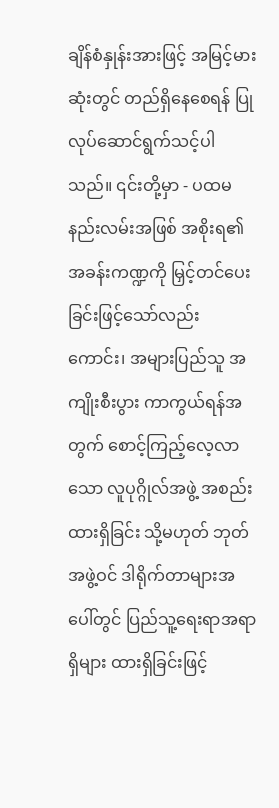ချိန်စံနှုန်းအားဖြင့် အမြင့်မားဆုံးတွင် တည်ရှိနေစေရန် ပြုလုပ်ဆောင်ရွက်သင့်ပါသည်။ ၎င်းတို့မှာ - ပထမနည်းလမ်းအဖြစ် အစိုးရ၏ အခန်းကဏ္ဍကို မြှင့်တင်ပေးခြင်းဖြင့်သော်လည်း ကောင်း၊ အများပြည်သူ အကျိုးစီးပွား ကာကွယ်ရန်အတွက် စောင့်ကြည့်လေ့လာသော လူပုဂ္ဂိုလ်အဖွဲ့ အစည်းထားရှိခြင်း သို့မဟုတ် ဘုတ်အဖွဲ့ဝင် ဒါရိုက်တာများအပေါ်တွင် ပြည်သူ့ရေးရာအရာရှိများ ထားရှိခြင်းဖြင့်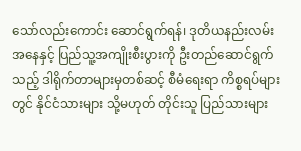သော်လည်းကောင်း ဆောင်ရွက်ရန်၊ ဒုတိယနည်းလမ်းအနေနှင့် ပြည်သူ့အကျိုးစီးပွားကို ဦးတည်ဆောင်ရွက်သည့် ဒါရိုက်တာများမှတစ်ဆင့် စီမံရေးရာ ကိစ္စရပ်များတွင် နိုင်ငံသားများ သို့မဟုတ် တိုင်းသူ ပြည်သားများ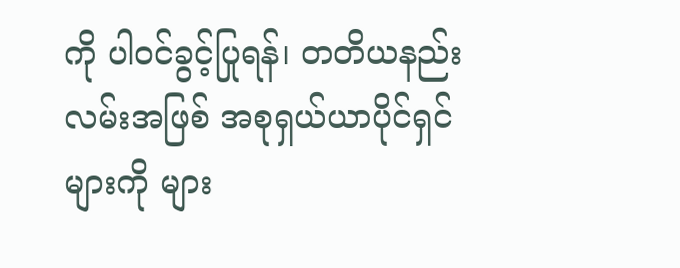ကို ပါဝင်ခွင့်ပြုရန်၊ တတိယနည်းလမ်းအဖြစ် အစုရှယ်ယာပိုင်ရှင်များကို များ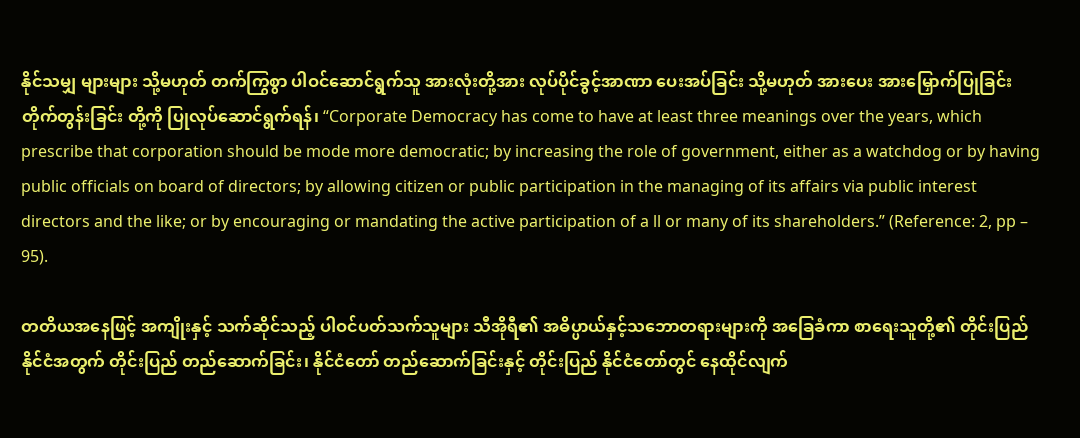နိုင်သမျှ များများ သို့မဟုတ် တက်ကြွစွာ ပါဝင်ဆောင်ရွက်သူ အားလုံးတို့အား လုပ်ပိုင်ခွင့်အာဏာ ပေးအပ်ခြင်း သို့မဟုတ် အားပေး အားမြှောက်ပြုခြင်း တိုက်တွန်းခြင်း တို့ကို ပြုလုပ်ဆောင်ရွက်ရန်၊ “Corporate Democracy has come to have at least three meanings over the years, which prescribe that corporation should be mode more democratic; by increasing the role of government, either as a watchdog or by having public officials on board of directors; by allowing citizen or public participation in the managing of its affairs via public interest directors and the like; or by encouraging or mandating the active participation of a ll or many of its shareholders.” (Reference: 2, pp – 95).

တတိယအနေဖြင့် အကျိုးနှင့် သက်ဆိုင်သည့် ပါဝင်ပတ်သက်သူများ သီအိုရီ၏ အဓိပ္ပာယ်နှင့်သဘောတရားများကို အခြေခံကာ စာရေးသူတို့၏ တိုင်းပြည် နိုင်ငံအတွက် တိုင်းပြည် တည်ဆောက်ခြင်း၊ နိုင်ငံတော် တည်ဆောက်ခြင်းနှင့် တိုင်းပြည် နိုင်ငံတော်တွင် နေထိုင်လျက်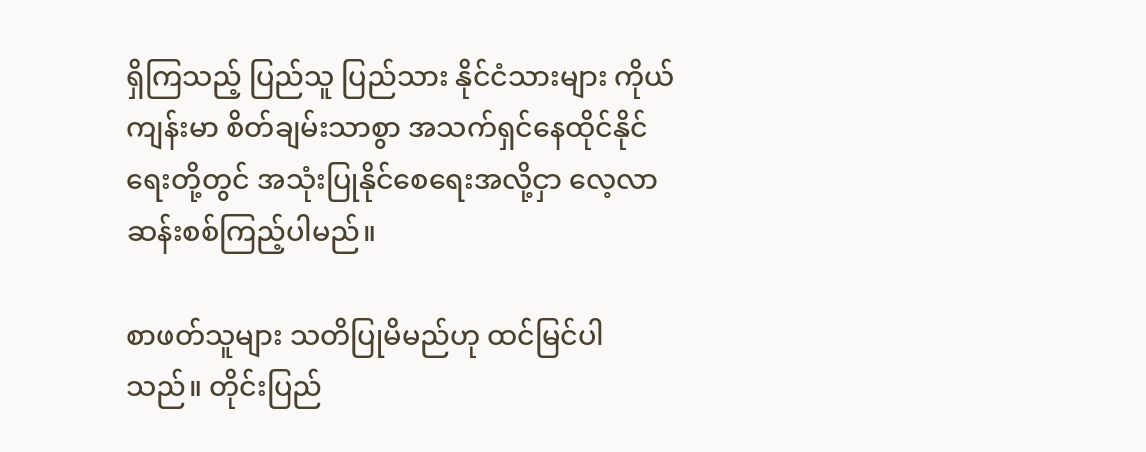ရှိကြသည့် ပြည်သူ ပြည်သား နိုင်ငံသားများ ကိုယ်ကျန်းမာ စိတ်ချမ်းသာစွာ အသက်ရှင်နေထိုင်နိုင်ရေးတို့တွင် အသုံးပြုနိုင်စေရေးအလို့ငှာ လေ့လာဆန်းစစ်ကြည့်ပါမည်။

စာဖတ်သူများ သတိပြုမိမည်ဟု ထင်မြင်ပါသည်။ တိုင်းပြည်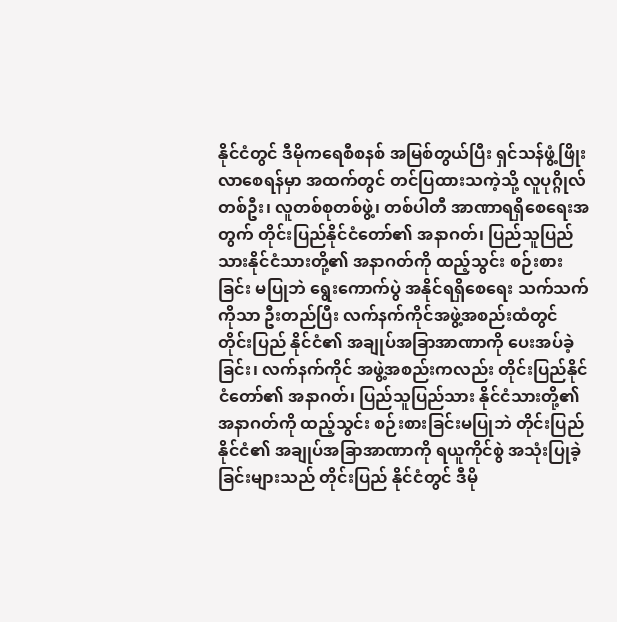နိုင်ငံတွင် ဒီမိုကရေစီစနစ် အမြစ်တွယ်ပြီး ရှင်သန်ဖွံ့ဖြိုးလာစေရန်မှာ အထက်တွင် တင်ပြထားသကဲ့သို့ လူပုဂ္ဂိုလ် တစ်ဦး၊ လူတစ်စုတစ်ဖွဲ့၊ တစ်ပါတီ အာဏာရရှိစေရေးအတွက် တိုင်းပြည်နိုင်ငံတော်၏ အနာဂတ်၊ ပြည်သူပြည်သားနိုင်ငံသားတို့၏ အနာဂတ်ကို ထည့်သွင်း စဉ်းစားခြင်း မပြုဘဲ ရွေးကောက်ပွဲ အနိုင်ရရှိစေရေး သက်သက်ကိုသာ ဦးတည်ပြီး လက်နက်ကိုင်အဖွဲ့အစည်းထံတွင် တိုင်းပြည် နိုင်ငံ၏ အချုပ်အခြာအာဏာကို ပေးအပ်ခဲ့ခြင်း၊ လက်နက်ကိုင် အဖွဲ့အစည်းကလည်း တိုင်းပြည်နိုင်ငံတော်၏ အနာဂတ်၊ ပြည်သူပြည်သား နိုင်ငံသားတို့၏ အနာဂတ်ကို ထည့်သွင်း စဉ်းစားခြင်းမပြုဘဲ တိုင်းပြည်နိုင်ငံ၏ အချုပ်အခြာအာဏာကို ရယူကိုင်စွဲ အသုံးပြုခဲ့ခြင်းများသည် တိုင်းပြည် နိုင်ငံတွင် ဒီမို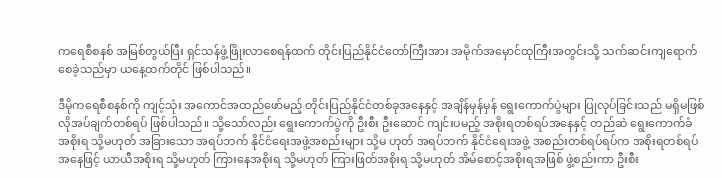ကရေစီစနစ် အမြစ်တွယ်ပြီး ရှင်သန်ဖွံ့ဖြိုးလာစေရန်ထက် တိုင်းပြည်နိုင်ငံတော်ကြီးအား အမိုက်အမှောင်ထုကြီးအတွင်းသို့ သက်ဆင်းကျရောက်စေခဲ့သည်မှာ ယနေ့ထက်တိုင် ဖြစ်ပါသည်။

ဒီမိုကရေစီစနစ်ကို ကျင့်သုံး အကောင်အထည်ဖော်မည့် တိုင်းပြည်နိုင်ငံတစ်ခုအနေနှင့် အချိန်မှန်မှန် ရွေးကောက်ပွဲများ ပြုလုပ်ခြင်းသည် မရှိမဖြစ် လိုအပ်ချက်တစ်ရပ် ဖြစ်ပါသည်။ သို့သော်လည်း ရွေးကောက်ပွဲကို ဦးစီး ဦးဆောင် ကျင်းပမည့် အစိုးရတစ်ရပ်အနေနှင့် တည်ဆဲ ရွေးကောက်ခံ အစိုးရ သို့မဟုတ် အခြားသော အရပ်ဘက် နိုင်ငံရေးအဖွဲ့အစည်းများ သို့မ ဟုတ် အရပ်ဘက် နိုင်ငံရေးအဖွဲ့ အစည်းတစ်ရပ်ရပ်က အစိုးရတစ်ရပ်အနေဖြင့် ယာယီအစိုးရ သို့မဟုတ် ကြားနေအစိုးရ သို့မဟုတ် ကြားဖြတ်အစိုးရ သို့မဟုတ် အိမ်စောင့်အစိုးရအဖြစ် ဖွဲ့စည်းကာ ဦးစီး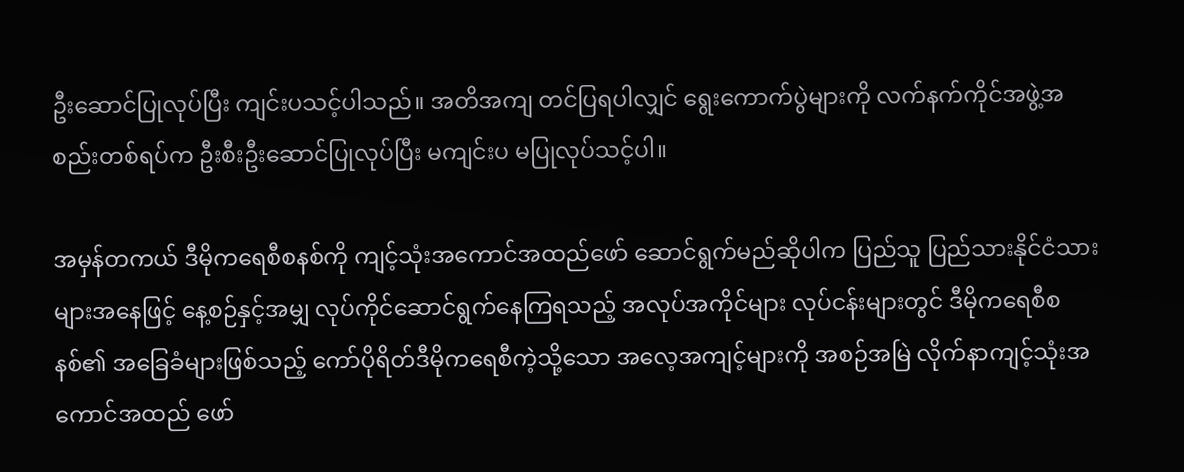ဦးဆောင်ပြုလုပ်ပြီး ကျင်းပသင့်ပါသည်။ အတိအကျ တင်ပြရပါလျှင် ရွေးကောက်ပွဲများကို လက်နက်ကိုင်အဖွဲ့အစည်းတစ်ရပ်က ဦးစီးဦးဆောင်ပြုလုပ်ပြီး မကျင်းပ မပြုလုပ်သင့်ပါ။

အမှန်တကယ် ဒီမိုကရေစီစနစ်ကို ကျင့်သုံးအကောင်အထည်ဖော် ဆောင်ရွက်မည်ဆိုပါက ပြည်သူ ပြည်သားနိုင်ငံသားများအနေဖြင့် နေ့စဉ်နှင့်အမျှ လုပ်ကိုင်ဆောင်ရွက်နေကြရသည့် အလုပ်အကိုင်များ လုပ်ငန်းများတွင် ဒီမိုကရေစီစနစ်၏ အခြေခံများဖြစ်သည့် ကော်ပိုရိတ်ဒီမိုကရေစီကဲ့သို့သော အလေ့အကျင့်များကို အစဉ်အမြဲ လိုက်နာကျင့်သုံးအကောင်အထည် ဖော်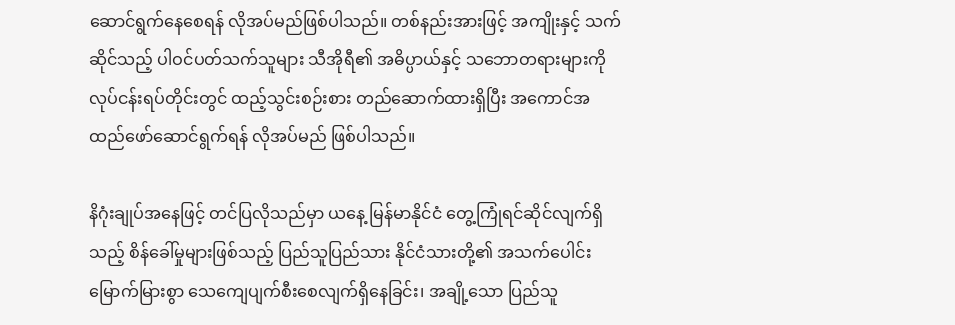ဆောင်ရွက်နေစေရန် လိုအပ်မည်ဖြစ်ပါသည်။ တစ်နည်းအားဖြင့် အကျိုးနှင့် သက်ဆိုင်သည့် ပါဝင်ပတ်သက်သူများ သီအိုရီ၏ အဓိပ္ပာယ်နှင့် သဘောတရားများကို လုပ်ငန်းရပ်တိုင်းတွင် ထည့်သွင်းစဉ်းစား တည်ဆောက်ထားရှိပြီး အကောင်အထည်ဖော်ဆောင်ရွက်ရန် လိုအပ်မည် ဖြစ်ပါသည်။

နိဂုံးချုပ်အနေဖြင့် တင်ပြလိုသည်မှာ ယနေ့ မြန်မာနိုင်ငံ တွေ့ကြုံရင်ဆိုင်လျက်ရှိသည့် စိန်ခေါ်မှုများဖြစ်သည့် ပြည်သူပြည်သား နိုင်ငံသားတို့၏ အသက်ပေါင်းမြောက်မြားစွာ သေကျေပျက်စီးစေလျက်ရှိနေခြင်း၊ အချို့သော ပြည်သူ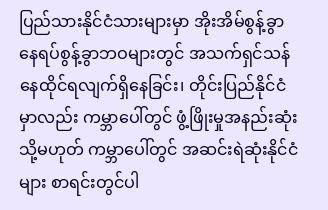ပြည်သားနိုင်ငံသားများမှာ အိုးအိမ်စွန့်ခွာ နေရပ်စွန့်ခွာဘဝများတွင် အသက်ရှင်သန်နေထိုင်ရလျက်ရှိနေခြင်း၊ တိုင်းပြည်နိုင်ငံမှာလည်း ကမ္ဘာပေါ်တွင် ဖွံ့ဖြိုးမှုအနည်းဆုံး သို့မဟုတ် ကမ္ဘာပေါ်တွင် အဆင်းရဲဆုံးနိုင်ငံများ စာရင်းတွင်ပါ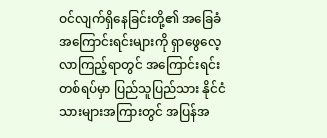ဝင်လျက်ရှိနေခြင်းတို့၏ အခြေခံအကြောင်းရင်းများကို ရှာဖွေလေ့လာကြည့်ရာတွင် အကြောင်းရင်းတစ်ရပ်မှာ ပြည်သူပြည်သား နိုင်ငံသားများအကြားတွင် အပြန်အ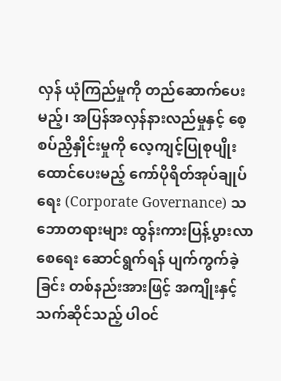လှန် ယုံကြည်မှုကို တည်ဆောက်ပေးမည့်၊ အပြန်အလှန်နားလည်မှုနှင့် စေ့စပ်ညှိနှိုင်းမှုကို လေ့ကျင့်ပြုစုပျိုးထောင်ပေးမည့် ကော်ပိုရိတ်အုပ်ချုပ်ရေး (Corporate Governance) သဘောတရားများ ထွန်းကားပြန့်ပွားလာစေရေး ဆောင်ရွက်ရန် ပျက်ကွက်ခဲ့ခြင်း တစ်နည်းအားဖြင့် အကျိုးနှင့်သက်ဆိုင်သည့် ပါဝင်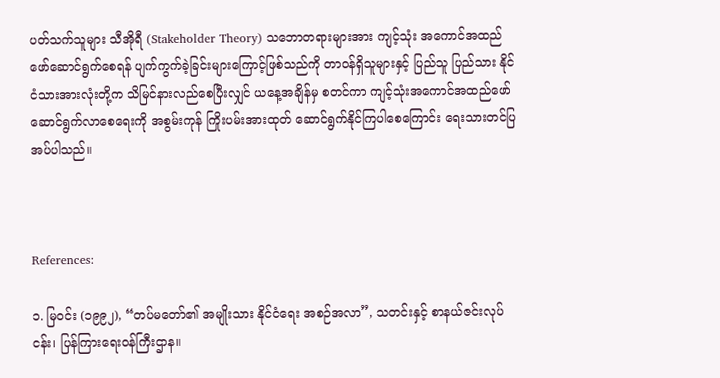ပတ်သက်သူများ သီအိုရီ (Stakeholder Theory) သဘောတရားများအား ကျင့်သုံး အကောင်အထည်ဖော်ဆောင်ရွက်စေရန် ပျက်ကွက်ခဲ့ခြင်းများကြောင့်ဖြစ်သည်ကို တာဝန်ရှိသူများနှင့် ပြည်သူ ပြည်သား နိုင်ငံသားအားလုံးတို့က သိမြင်နားလည်စေပြီးလျှင် ယနေ့အချိန်မှ စတင်ကာ ကျင့်သုံးအကောင်အထည်ဖော် ဆောင်ရွက်လာစေရေးကို အစွမ်းကုန် ကြိုးပမ်းအားထုတ် ဆောင်ရွက်နိုင်ကြပါစေကြောင်း ရေးသားတင်ပြအပ်ပါသည်။



References:

၁. မြဝင်း (၁၉၉၂), “တပ်မတော်၏ အမျိုးသား နိုင်ငံရေး အစဉ်အလာ”, သတင်းနှင့် စာနယ်ဇင်းလုပ်ငန်း၊ ပြန်ကြားရေးဝန်ကြီးဌာန။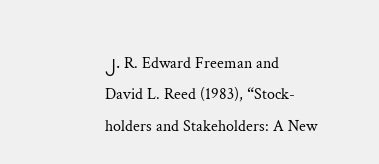၂. R. Edward Freeman and David L. Reed (1983), “Stock-holders and Stakeholders: A New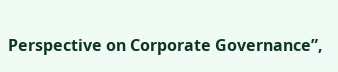Perspective on Corporate Governance”,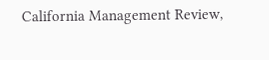California Management Review,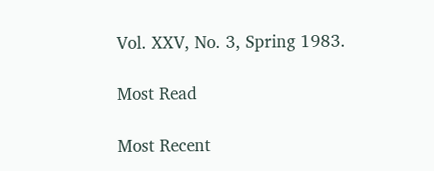Vol. XXV, No. 3, Spring 1983.

Most Read

Most Recent